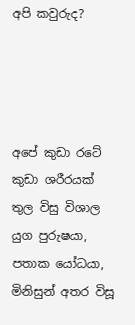අපි කවුරුද?




අපේ කුඩා රටේ කුඩා ශරීරයක් තුල විසු විශාල යුග පුරුෂයා, පතාක යෝධයා, මිනිසුන් අතර විසූ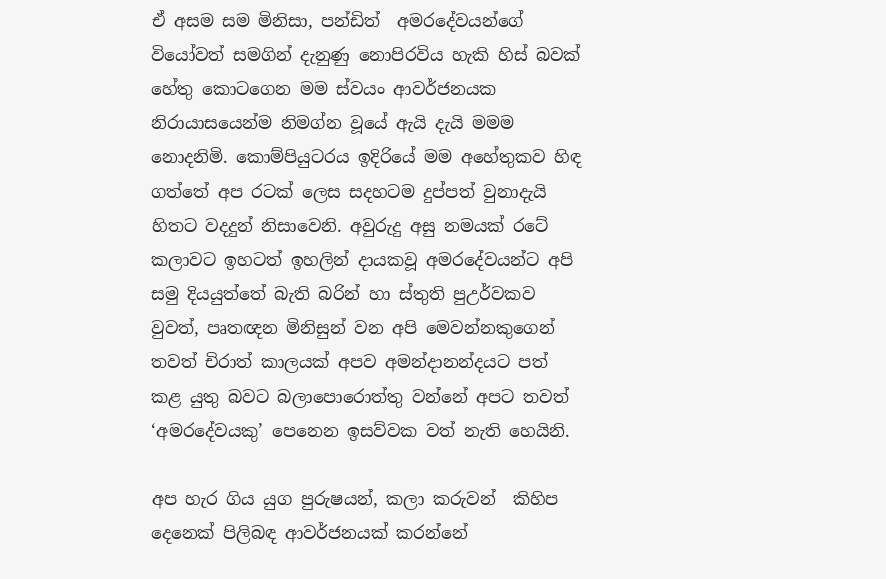ඒ අසම සම මිනිසා, පන්ඩිත්  අමරදේවයන්ගේ වියෝවත් සමගින් දැනුණු නොපිරවිය හැකි හිස් බවක් හේතු කොටගෙන මම ස්වයං ආවර්ජනයක නිරායාසයෙන්ම නිමග්න වූයේ ඇයි දැයි මමම නොදනිමි. කොම්පියුටරය ඉදිරියේ මම අහේතුකව හිඳ ගත්තේ අප රටක් ලෙස සදහටම දුප්පත් වුනාදැයි හිතට වදදුන් නිසාවෙනි. අවුරුදු අසු නමයක් රටේ කලාවට ඉහටත් ඉහලින් දායකවූ අමරදේවයන්ට අපි සමු දියයුත්තේ බැති බරින් හා ස්තුති පුඋර්වකව වුවත්, පෘතඥන මිනිසුන් වන අපි මෙවන්නකුගෙන් තවත් චිරාත් කාලයක් අපව අමන්දානන්දයට පත් කළ යුතු බවට බලාපොරොත්තු වන්නේ අපට තවත් ‘අමරදේවයකු’ පෙනෙන ඉසව්වක වත් නැති හෙයිනි.

අප හැර ගිය යුග පුරුෂයන්, කලා කරුවන්  කිහිප දෙනෙක් පිලිබඳ ආවර්ජනයක් කරන්නේ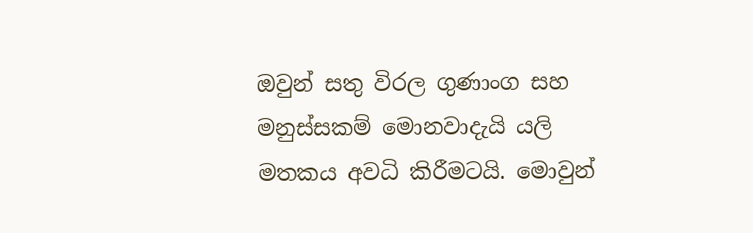ඔවුන් සතු විරල ගුණාංග සහ මනුස්සකම් මොනවාදැයි යලි මතකය අවධි කිරීමටයි. මොවුන්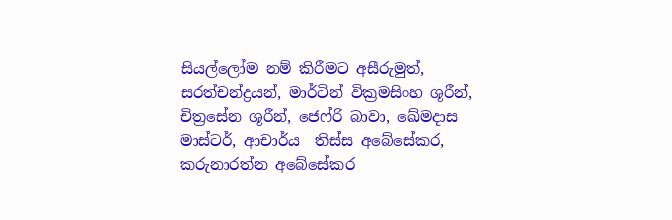සියල්ලෝම නම් කිරීමට අසීරුමුත්, සරත්චන්ද්‍රයන්, මාර්ටින් වික්‍රමසිංහ ශූරීන්, චිත්‍රසේන ශූරීන්, ජෙෆ්රි බාවා, ඛේමදාස මාස්ටර්, ආචාර්ය  තිස්ස අබේසේකර, කරුනාරත්න අබේසේකර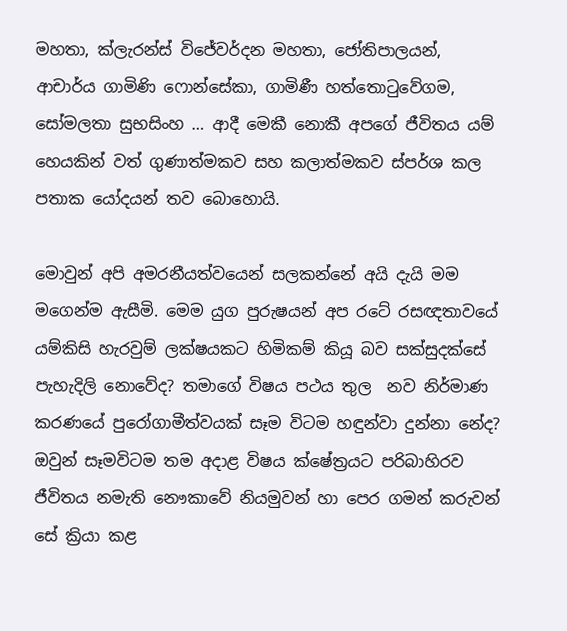මහතා, ක්ලැරන්ස් විජේවර්දන මහතා, ජෝතිපාලයන්, ආචාර්ය ගාමිණි ෆොන්සේකා, ගාමිණී හත්තොටුවේගම, සෝමලතා සුභසිංහ … ආදී මෙකී නොකී අපගේ ජීවිතය යම් හෙයකින් වත් ගුණාත්මකව සහ කලාත්මකව ස්පර්ශ කල පතාක යෝදයන් තව බොහොයි.

මොවුන් අපි අමරනීයත්වයෙන් සලකන්නේ අයි දැයි මම මගෙන්ම ඇසීමි. මෙම යුග පුරුෂයන් අප රටේ රසඥතාවයේ  යම්කිසි හැරවුම් ලක්ෂයකට හිමිකම් කියූ බව සක්සුදක්සේ පැහැදිලි නොවේද? තමාගේ විෂය පථය තුල  නව නිර්මාණ කරණයේ පුරෝගාමීත්වයක් සෑම විටම හඳුන්වා දුන්නා නේද?  ඔවුන් සෑමවිටම තම අදාළ විෂය ක්ෂේත්‍රයට පරිබාහිරව ජීවිතය නමැති නෞකාවේ නියමුවන් හා පෙර ගමන් කරුවන් සේ ක්‍රියා කළ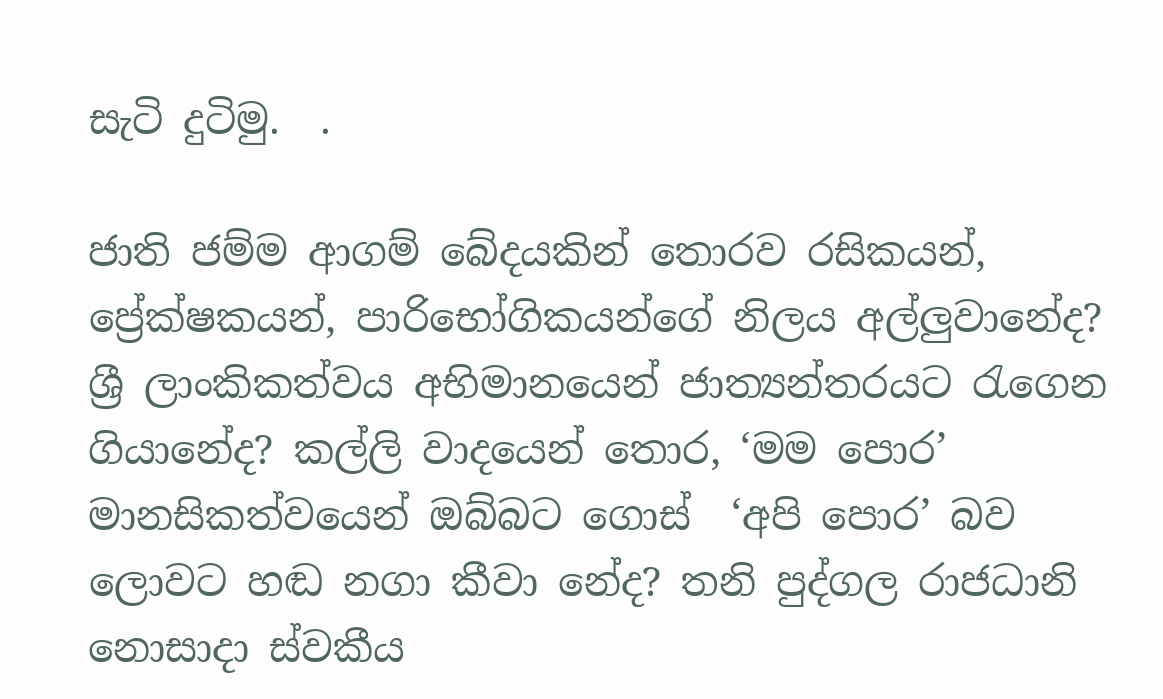සැටි දුටිමු.  .

ජාති ජම්ම ආගම් බේදයකින් තොරව රසිකයන්, ප්‍රේක්ෂකයන්, පාරිභෝගිකයන්ගේ නිලය අල්ලුවානේද? ශ්‍රී ලාංකිකත්වය අභිමානයෙන් ජාත්‍යන්තරයට රැගෙන ගියානේද? කල්ලි වාදයෙන් තොර, ‘මම පොර’ මානසිකත්වයෙන් ඔබ්බට ගොස්  ‘අපි පොර’ බව ලොවට හඬ නගා කීවා නේද? තනි පුද්ගල රාජධානි නොසාදා ස්වකීය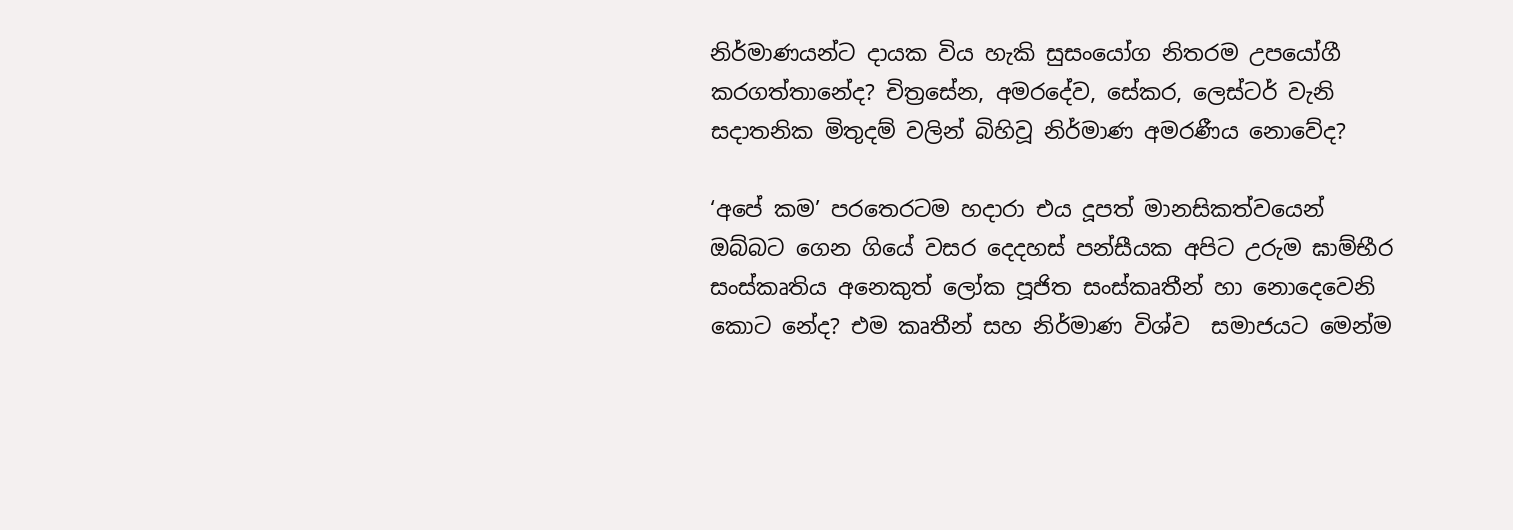නිර්මාණයන්ට දායක විය හැකි සුසංයෝග නිතරම උපයෝගී කරගත්තානේද? චිත්‍රසේන, අමරදේව, සේකර, ලෙස්ටර් වැනි සදාතනික මිතුදම් වලින් බිහිවූ නිර්මාණ අමරණීය නොවේද?

‘අපේ කම’ පරතෙරටම හදාරා එය දූපත් මානසිකත්වයෙන් ඔබ්බට ගෙන ගියේ වසර දෙදහස් පන්සීයක අපිට උරුම ඝාම්භීර සංස්කෘතිය අනෙකුත් ලෝක පූජිත සංස්කෘතීන් හා නොදෙවෙනි කොට නේද? එම කෘතීන් සහ නිර්මාණ විශ්ව  සමාජයට මෙන්ම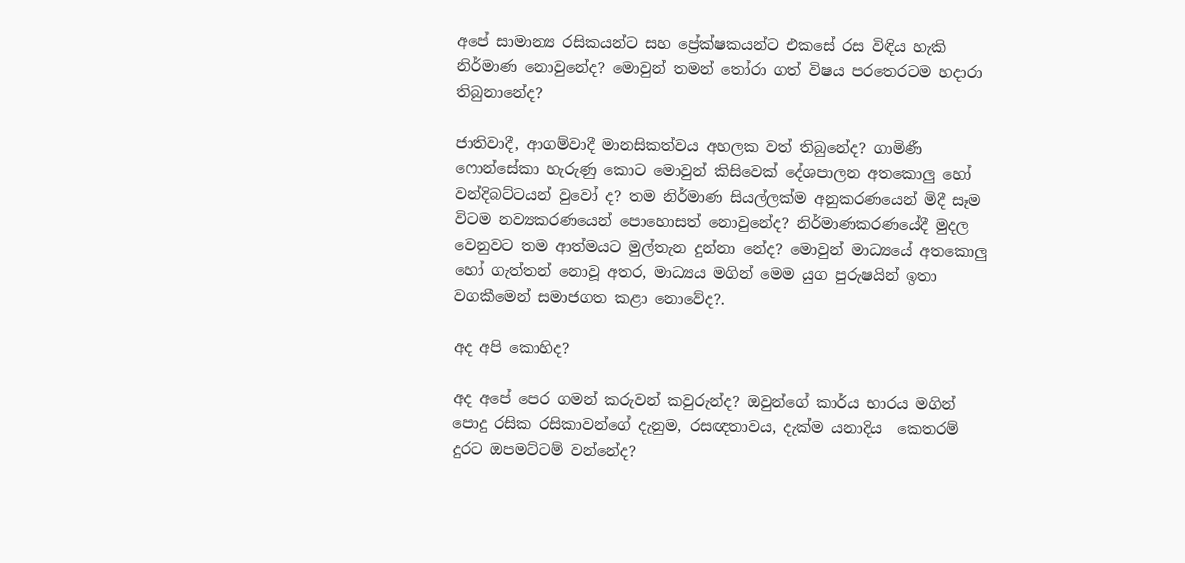අපේ සාමාන්‍ය රසිකයන්ට සහ ප්‍රේක්ෂකයන්ට එකසේ රස විඳිය හැකි නිර්මාණ නොවුනේද? මොවුන් තමන් තෝරා ගත් විෂය පරතෙරටම හදාරා තිබුනානේද?

ජාතිවාදී, ආගම්වාදී මානසිකත්වය අහලක වත් තිබුනේද? ගාමිණී ෆොන්සේකා හැරුණු කොට මොවුන් කිසිවෙක් දේශපාලන අතකොලු හෝ වන්දිබට්ටයන් වුවෝ ද? තම නිර්මාණ සියල්ලක්ම අනුකරණයෙන් මිදී සෑම විටම නව්‍යකරණයෙන් පොහොසත් නොවුනේද? නිර්මාණකරණයේදී මුදල වෙනුවට තම ආත්මයට මුල්තැන දුන්නා නේද? මොවුන් මාධ්‍යයේ අතකොලු හෝ ගැත්තන් නොවූ අතර, මාධ්‍යය මගින් මෙම යුග පුරුෂයින් ඉතා වගකීමෙන් සමාජගත කළා නොවේද?.

අද අපි කොහිද?

අද අපේ පෙර ගමන් කරුවන් කවුරුන්ද? ඔවුන්ගේ කාර්ය භාරය මගින් පොදු රසික රසිකාවන්ගේ දැනුම, රසඥතාවය, දැක්ම යනාදිය  කෙතරම් දුරට ඔපමට්ටම් වන්නේද?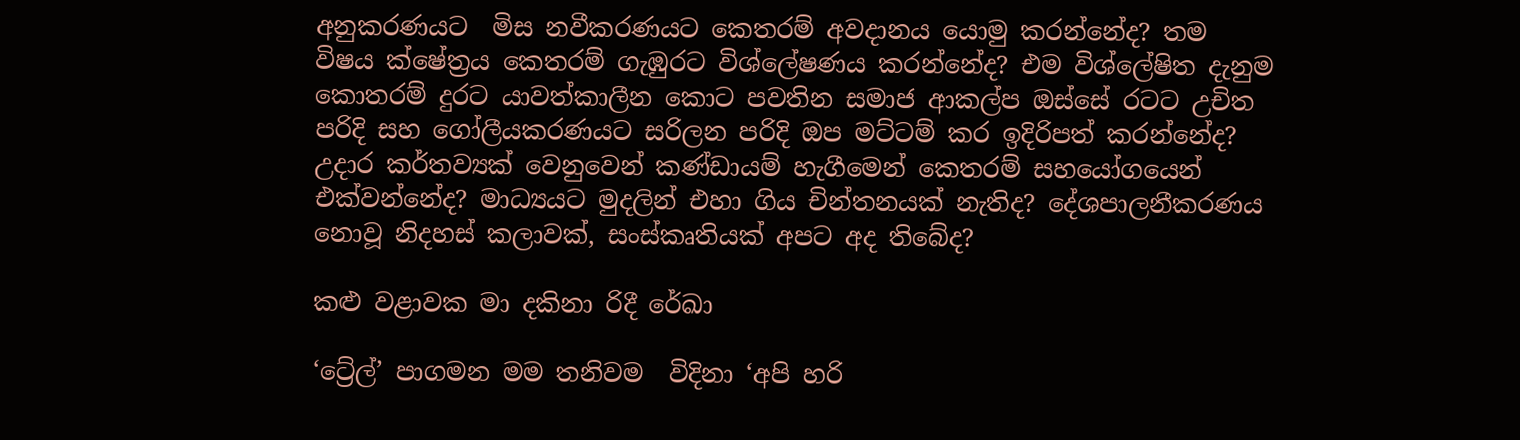අනුකරණයට  මිස නවීකරණයට කෙතරම් අවදානය යොමු කරන්නේද? තම විෂය ක්ෂේත්‍රය කෙතරම් ගැඹුරට විශ්ලේෂණය කරන්නේද? එම විශ්ලේෂිත දැනුම කොතරම් දුරට යාවත්කාලීන කොට පවතින සමාජ ආකල්ප ඔස්සේ රටට උචිත පරිදි සහ ගෝලීයකරණයට සරිලන පරිදි ඔප මට්ටම් කර ඉදිරිපත් කරන්නේද? උදාර කර්තව්‍යක් වෙනුවෙන් කණ්ඩායම් හැගීමෙන් කෙතරම් සහයෝගයෙන් එක්වන්නේද? මාධ්‍යයට මුදලින් එහා ගිය චින්තනයක් නැතිද? දේශපාලනීකරණය නොවූ නිදහස් කලාවක්, සංස්‌කෘතියක් අපට අද තිබේද?

කළු වළාවක මා දකිනා රිදී රේඛා

‘ට්‍රේල්’ පාගමන මම තනිවම  විදිනා ‘අපි හරි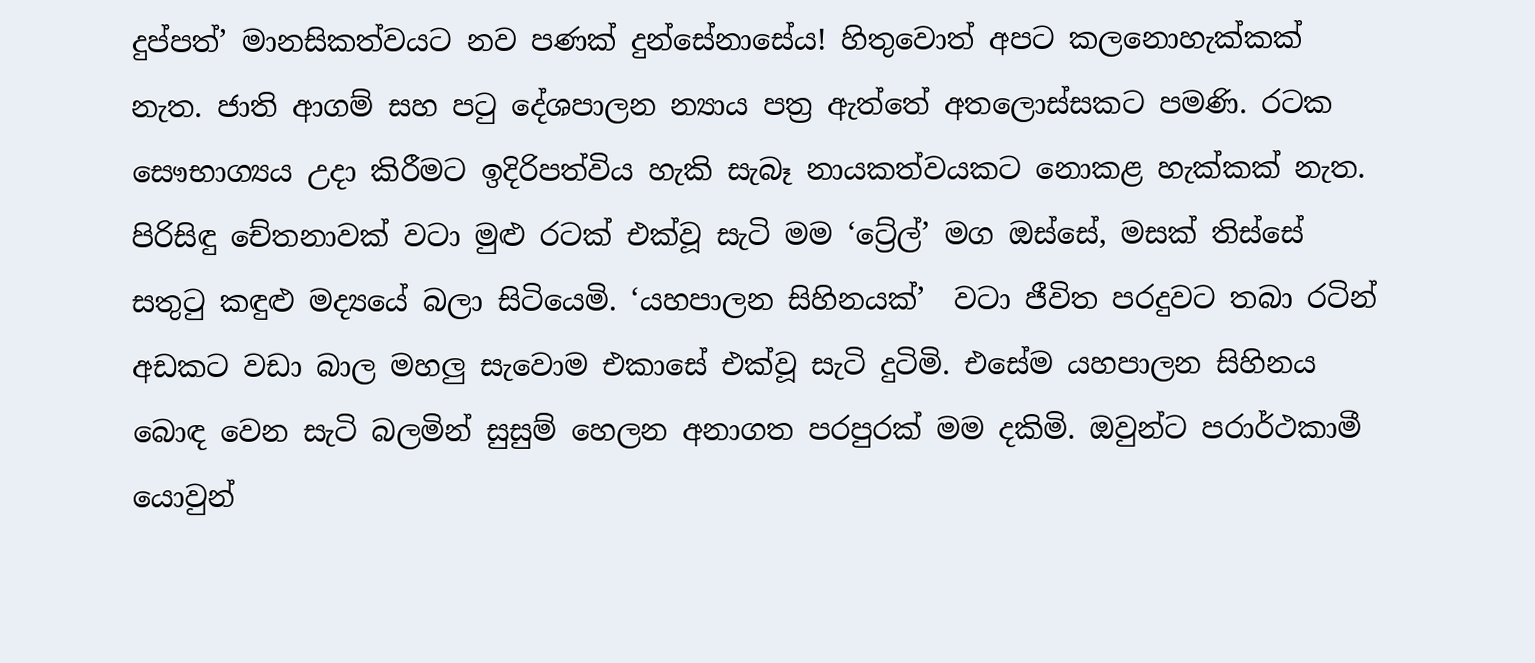දුප්පත්’ මානසිකත්වයට නව පණක් දුන්සේනාසේය! හිතුවොත් අපට කලනොහැක්කක් නැත. ජාති ආගම් සහ පටු දේශපාලන න්‍යාය පත්‍ර ඇත්තේ අතලොස්සකට පමණි. රටක සෞභාග්‍යය උදා කිරීමට ඉදිරිපත්විය හැකි සැබෑ නායකත්වයකට නොකළ හැක්කක් නැත. පිරිසිඳු චේතනාවක් වටා මුළු රටක් එක්වූ සැටි මම ‘ට්‍රේල්’ මග ඔස්සේ, මසක් තිස්සේ සතුටු කඳුළු මද්‍යයේ බලා සිටියෙමි. ‘යහපාලන සිහිනයක්’  වටා ජීවිත පරදුවට තබා රටින් අඩකට වඩා බාල මහලු සැවොම එකාසේ එක්වූ සැටි දුටිමි. එසේම යහපාලන සිහිනය බොඳ වෙන සැටි බලමින් සුසුම් හෙලන අනාගත පරපුරක් මම දකිමි. ඔවුන්ට පරාර්ථකාමී යොවුන්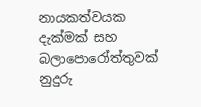නායකත්වයක දැක්මක් සහ බලාපොරෝත්තුවක්  නුදුරු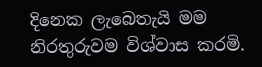දිනෙක ලැබෙතැයි මම නිරතුරුවම විශ්වාස කරමි.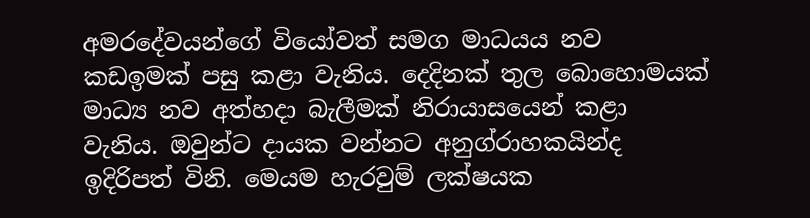අමරදේවයන්ගේ වියෝවත් සමග මාධයය නව කඩඉමක් පසු කළා වැනිය. දෙදිනක් තුල බොහොමයක්  මාධ්‍ය නව අත්හදා බැලීමක් නිරායාසයෙන් කළා වැනිය. ඔවුන්ට දායක වන්නට අනුග්රාහකයින්ද ඉදිරිපත් විනි. මෙයම හැරවුම් ලක්ෂයක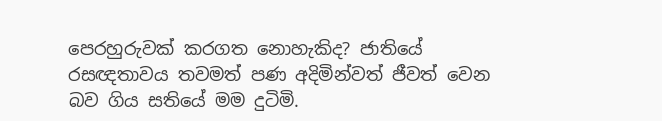පෙරහුරුවක් කරගත නොහැකිද? ජාතියේ රසඥතාවය තවමත් පණ අදිමින්වත් ජීවත් වෙන බව ගිය සතියේ මම දුටිමි.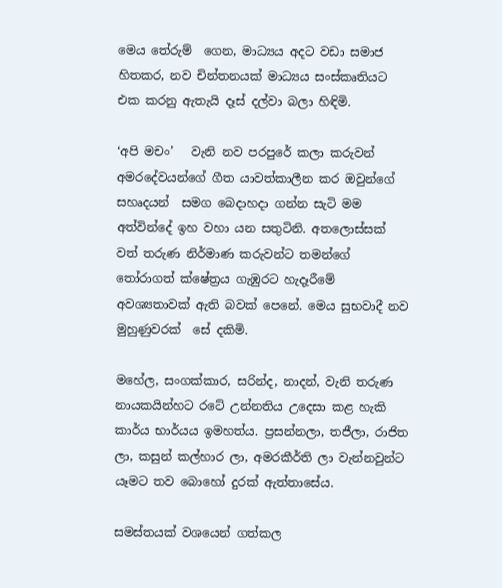මෙය තේරුම්  ගෙන, මාධ්‍යය අදට වඩා සමාජ හිතකර, නව චින්තනයක් මාධ්‍යය සංස්කෘතියට එක කරනු ඇතැයි දෑස් දල්වා බලා හිඳිමි.

‘අපි මචං’   වැනි නව පරපුරේ කලා කරුවන් අමරදේවයන්ගේ ගීත යාවත්කාලීන කර ඔවුන්ගේ සහෘදයන්  සමග බෙදාහදා ගන්න සැටි මම අත්වින්දේ ඉහ වහා යන සතුටිනි. අතලොස්සක් වත් තරුණ නිර්මාණ කරුවන්ට තමන්ගේ තෝරාගත් ක්ෂේත්‍රය ගැඹුරට හැදෑරීමේ අවශ්‍යතාවක් ඇති බවක් පෙනේ. මෙය සුභවාදී නව මුහුණුවරක්  සේ දකිමි.

මහේල, සංගක්කාර, සරින්ද, නාදන්, වැනි තරුණ නායකයින්හට රටේ උන්නතිය උදෙසා කළ හැකි කාර්ය භාර්යය ඉමහත්ය. ප්‍රසන්නලා, තජීලා, රාජිත ලා, කසුන් කල්හාර ලා, අමරකීර්ති ලා වැන්නවුන්ට යෑමට තව බොහෝ දුරක් ඇත්තාසේය.

සමස්තයක් වශයෙන් ගත්කල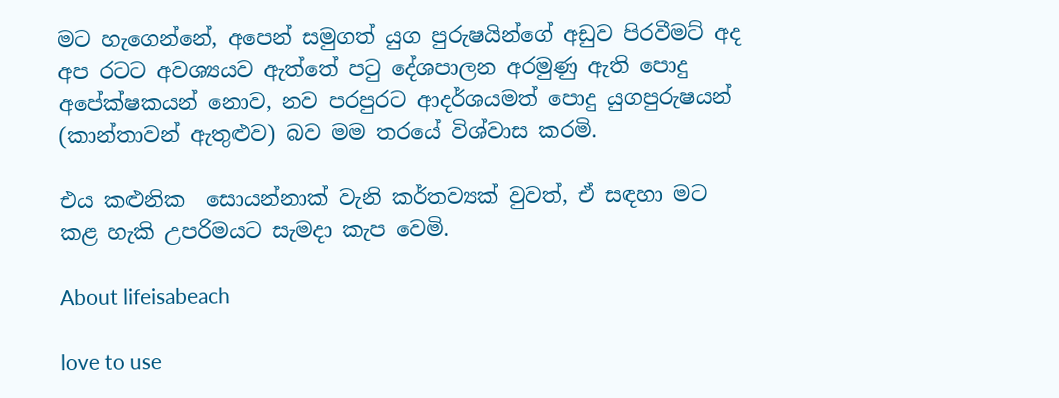මට හැගෙන්නේ, අපෙන් සමුගත් යුග පුරුෂයින්ගේ අඩුව පිරවීමට් අද අප රටට අවශ්‍යයව ඇත්තේ පටු දේශපාලන අරමුණු ඇති පොදු අපේක්ෂකයන් නොව, නව පරපුරට ආදර්ශයමත් පොදු යුගපුරුෂයන් (කාන්තාවන් ඇතුළුව) බව මම තරයේ විශ්වාස කරමි.

එය කළුනික  සොයන්නාක් වැනි කර්තව්‍යක් වුවත්, ඒ සඳහා මට කළ හැකි උපරිමයට සැමදා කැප වෙමි.

About lifeisabeach

love to use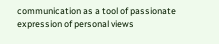communication as a tool of passionate expression of personal views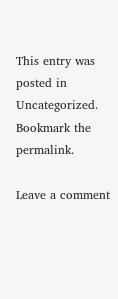This entry was posted in Uncategorized. Bookmark the permalink.

Leave a comment